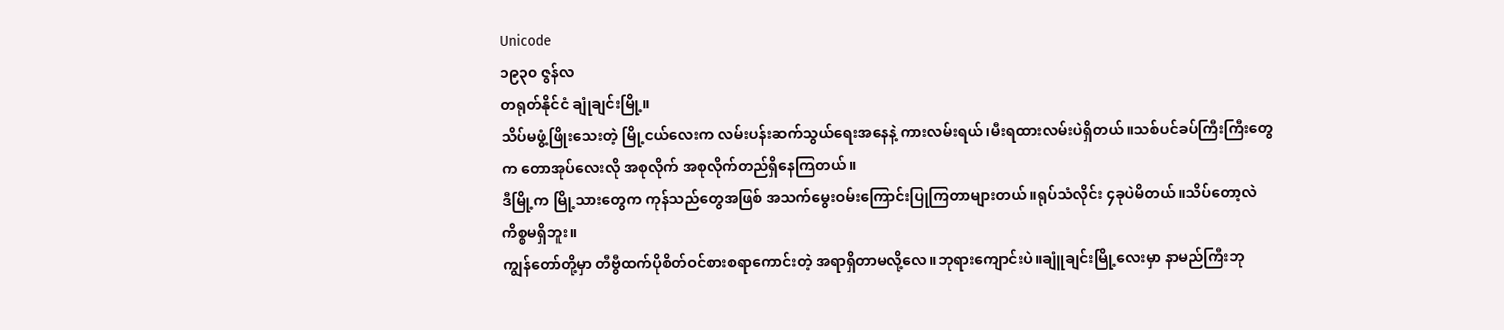Unicode
၁၉၃၀ ဇွန်လ
တရုတ်နိုင်ငံ ချုံချင်းမြို့။
သိပ်မဖွံ့ဖြိုးသေးတဲ့ မြို့ငယ်လေးက လမ်းပန်းဆက်သွယ်ရေးအနေနဲ့ ကားလမ်းရယ်၊မီးရထားလမ်းပဲရှိတယ်။သစ်ပင်ခပ်ကြီးကြီးတွေက တောအုပ်လေးလို အစုလိုက် အစုလိုက်တည်ရှိနေကြတယ်။
ဒီမြို့က မြို့သားတွေက ကုန်သည်တွေအဖြစ် အသက်မွေးဝမ်းကြောင်းပြုကြတာများတယ်။ရုပ်သံလိုင်း ၄ခုပဲမိတယ်။သိပ်တော့လဲ ကိစ္စမရှိဘူး။
ကျွန်တော်တို့မှာ တီဗွီထက်ပိုစိတ်ဝင်စားစရာကောင်းတဲ့ အရာရှိတာမလို့လေ။ဘုရားကျောင်းပဲ။ချူံချင်းမြို့လေးမှာ နာမည်ကြီးဘု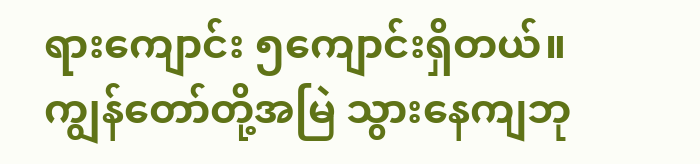ရားကျောင်း ၅ကျောင်းရှိတယ်။ ကျွန်တော်တို့အမြဲ သွားနေကျဘု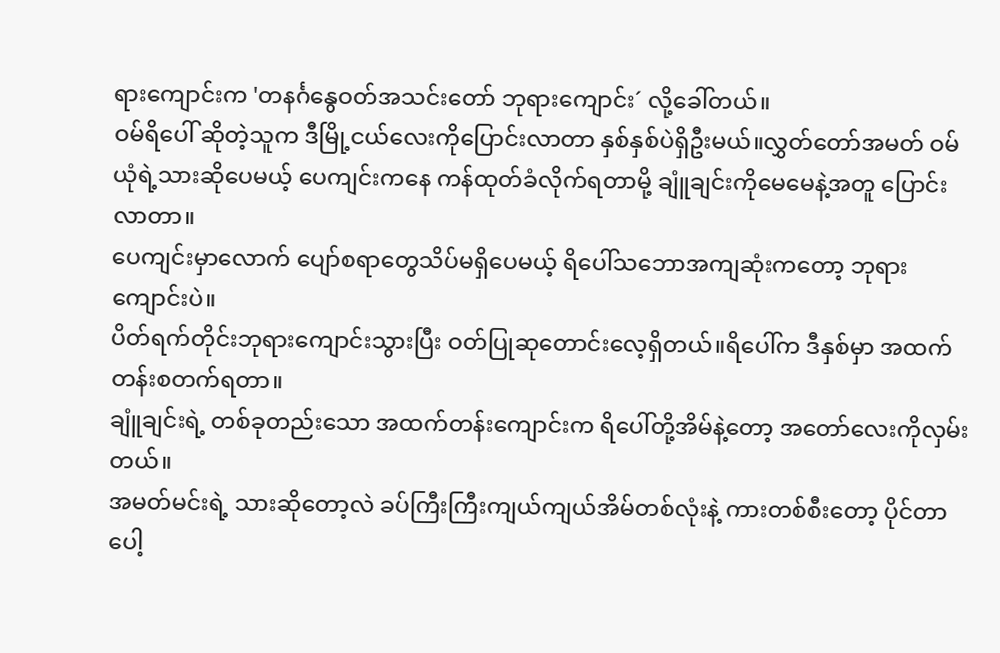ရားကျောင်းက 'တနင်္ဂနွေဝတ်အသင်းတော် ဘုရားကျောင်း´ လို့ခေါ်တယ်။
ဝမ်ရိပေါ် ဆိုတဲ့သူက ဒီမြို့ငယ်လေးကိုပြောင်းလာတာ နှစ်နှစ်ပဲရှိဦးမယ်။လွှတ်တော်အမတ် ဝမ်ယုံရဲ့သားဆိုပေမယ့် ပေကျင်းကနေ ကန်ထုတ်ခံလိုက်ရတာမို့ ချူံချင်းကိုမေမေနဲ့အတူ ပြောင်းလာတာ။
ပေကျင်းမှာလောက် ပျော်စရာတွေသိပ်မရှိပေမယ့် ရိပေါ်သဘောအကျဆုံးကတော့ ဘုရားကျောင်းပဲ။
ပိတ်ရက်တိုင်းဘုရားကျောင်းသွားပြီး ဝတ်ပြုဆုတောင်းလေ့ရှိတယ်။ရိပေါ်က ဒီနှစ်မှာ အထက်တန်းစတက်ရတာ။
ချူံချင်းရဲ့ တစ်ခုတည်းသော အထက်တန်းကျောင်းက ရိပေါ်တို့အိမ်နဲ့တော့ အတော်လေးကိုလှမ်းတယ်။
အမတ်မင်းရဲ့ သားဆိုတော့လဲ ခပ်ကြီးကြီးကျယ်ကျယ်အိမ်တစ်လုံးနဲ့ ကားတစ်စီးတော့ ပိုင်တာပေါ့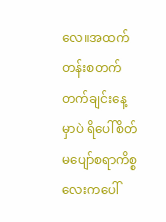လေ။အထက်တန်းစတက်တက်ချင်းနေ့မှာပဲ ရိပေါ်စိတ်မပျော်စရာကိစ္စလေးကပေါ်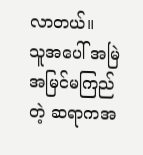လာတယ်။
သူအပေါ် အမြဲအမြင်မကြည်တဲ့ ဆရာကအ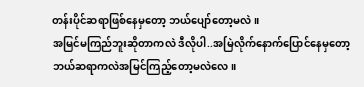တန်းပိုင်ဆရာဖြစ်နေမှတော့ ဘယ်ပျော်တော့မလဲ။
အမြင်မကြည်ဘူးဆိုတာကလဲ ဒီလိုပါ..အမြဲလိုက်နောက်ပြောင်နေမှတော့ ဘယ်ဆရာကလဲအမြင်ကြည့်တော့မလဲလေ။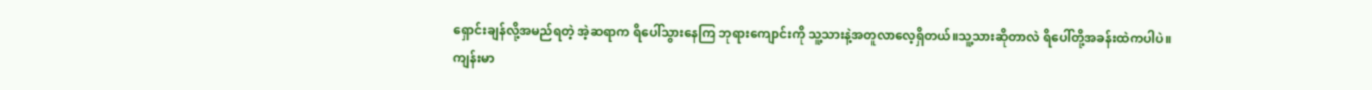ရှောင်းချန်လို့အမည်ရတဲ့ အဲ့ဆရာက ရိပေါ်သွားနေကြ ဘုရားကျောင်းကို သူ့သားနဲ့အတူလာလေ့ရှိတယ်။သူ့သားဆိုတာလဲ ရိပေါ်တို့အခန်းထဲကပါပဲ။
ကျန်းမာ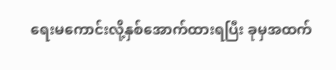ရေးမကောင်းလို့နှစ်အောက်ထားရပြီး ခုမှအထက်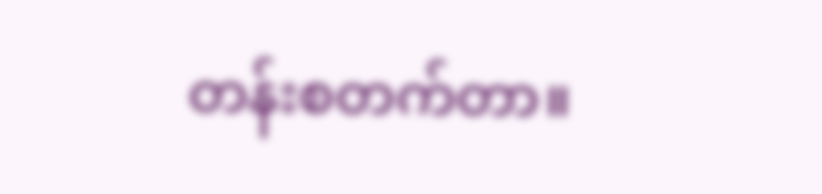တန်းစတက်တာ။